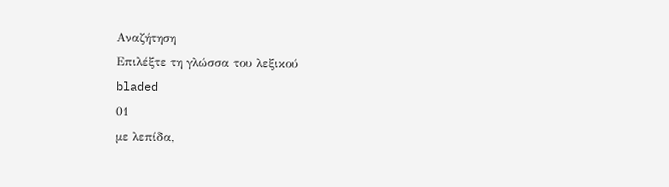Αναζήτηση
Επιλέξτε τη γλώσσα του λεξικού
bladed
01
με λεπίδα,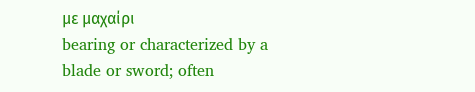με μαχαίρι
bearing or characterized by a blade or sword; often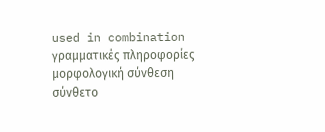used in combination
γραμματικές πληροφορίες
μορφολογική σύνθεση
σύνθετο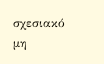σχεσιακό
μη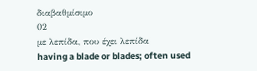διαβαθμίσιμο
02
με λεπίδα, που έχει λεπίδα
having a blade or blades; often used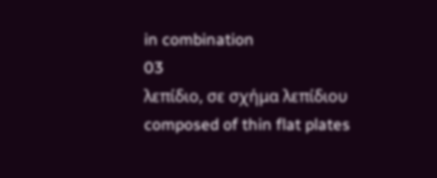in combination
03
λεπίδιο, σε σχήμα λεπίδιου
composed of thin flat plates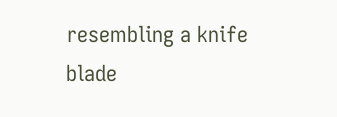resembling a knife blade